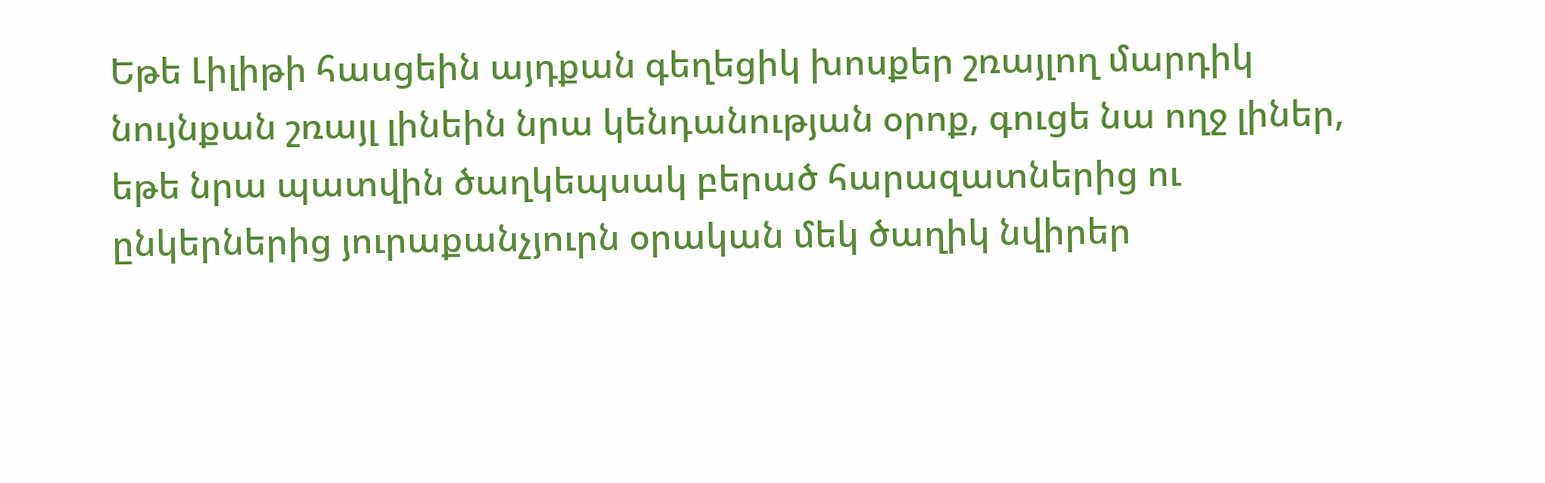Եթե Լիլիթի հասցեին այդքան գեղեցիկ խոսքեր շռայլող մարդիկ նույնքան շռայլ լինեին նրա կենդանության օրոք, գուցե նա ողջ լիներ, եթե նրա պատվին ծաղկեպսակ բերած հարազատներից ու ընկերներից յուրաքանչյուրն օրական մեկ ծաղիկ նվիրեր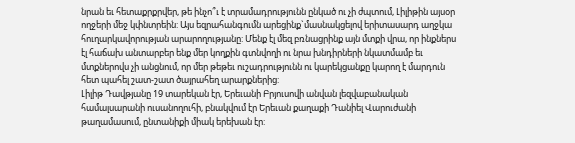նրան եւ հետաքրքրվեր, թե ինչո՞ւ է տրամադրությունն ընկած ու չի ժպտում, Լիլիթին այսօր ողջերի մեջ կփնտրեին: Այս եզրահանգումն արեցինք`մասնակցելով երիտասարդ աղջկա հուղարկավորության արարողությանը: Մենք էլ մեզ բռնացրինք այն մտքի վրա, որ ինքներս էլ հաճախ անտարբեր ենք մեր կողքին գտնվողի ու նրա խնդիրների նկատմամբ եւ մտքներովս չի անցնում, որ մեր թեթեւ ուշադրությունն ու կարեկցանքը կարող է մարդուն հետ պահել շատ-շատ ծայրահեղ արարքներից:
Լիլիթ Դավթյանը 19 տարեկան էր, Երեւանի Բրյուսովի անվան լեզվաբանական համալսարանի ուսանողուհի, բնակվում էր Երեւան քաղաքի Դանիել Վարուժանի թաղամասում, ընտանիքի միակ երեխան էր: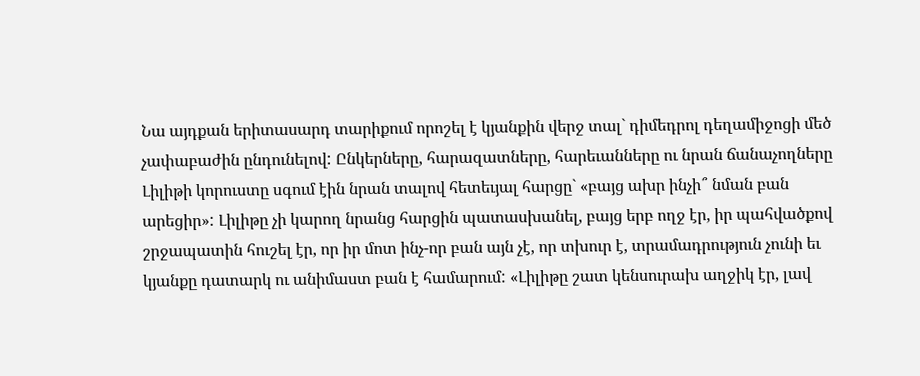Նա այդքան երիտասարդ տարիքում որոշել է կյանքին վերջ տալ` դիմեդրոլ դեղամիջոցի մեծ չափաբաժին ընդունելով: Ընկերները, հարազատները, հարեւանները ու նրան ճանաչողները Լիլիթի կորուստը սգում էին նրան տալով հետեւյալ հարցը` «բայց ախր ինչի՞ նման բան արեցիր»: Լիլիթը չի կարող նրանց հարցին պատասխանել, բայց երբ ողջ էր, իր պահվածքով շրջապատին հուշել էր, որ իր մոտ ինչ-որ բան այն չէ, որ տխուր է, տրամադրություն չունի եւ կյանքը դատարկ ու անիմաստ բան է համարում: «Լիլիթը շատ կենսուրախ աղջիկ էր, լավ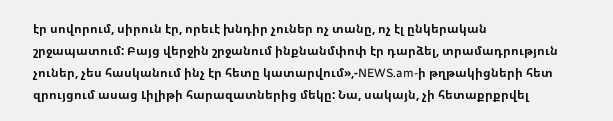էր սովորում, սիրուն էր, որեւէ խնդիր չուներ ոչ տանը, ոչ էլ ընկերական շրջապատում: Բայց վերջին շրջանում ինքնանմփոփ էր դարձել, տրամադրություն չուներ, չես հասկանում ինչ էր հետը կատարվում»,-NEWS.am-ի թղթակիցների հետ զրույցում ասաց Լիլիթի հարազատներից մեկը: Նա, սակայն, չի հետաքրքրվել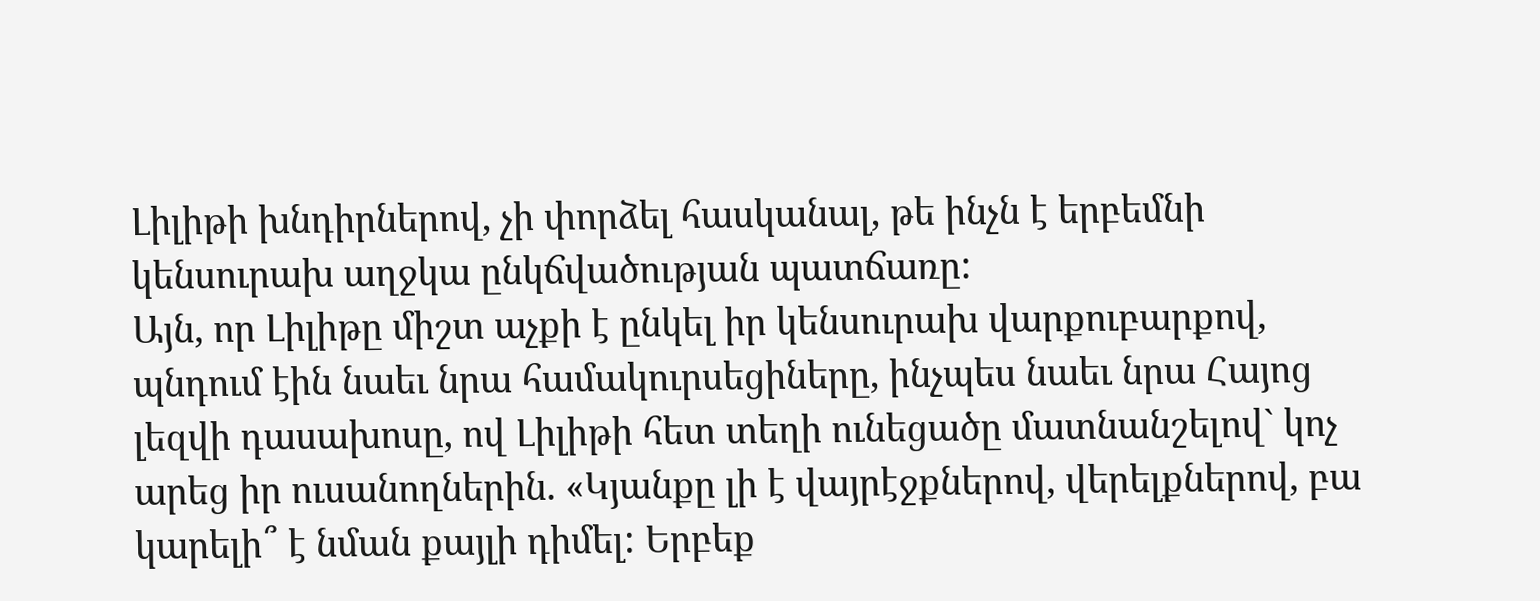Լիլիթի խնդիրներով, չի փորձել հասկանալ, թե ինչն է երբեմնի կենսուրախ աղջկա ընկճվածության պատճառը:
Այն, որ Լիլիթը միշտ աչքի է ընկել իր կենսուրախ վարքուբարքով, պնդում էին նաեւ նրա համակուրսեցիները, ինչպես նաեւ նրա Հայոց լեզվի դասախոսը, ով Լիլիթի հետ տեղի ունեցածը մատնանշելով` կոչ արեց իր ուսանողներին. «Կյանքը լի է վայրէջքներով, վերելքներով, բա կարելի՞ է նման քայլի դիմել: Երբեք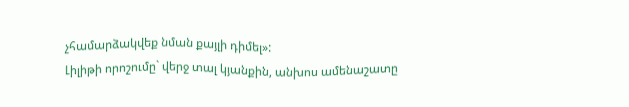չհամարձակվեք նման քայլի դիմել»:
Լիլիթի որոշումը` վերջ տալ կյանքին, անխոս ամենաշատը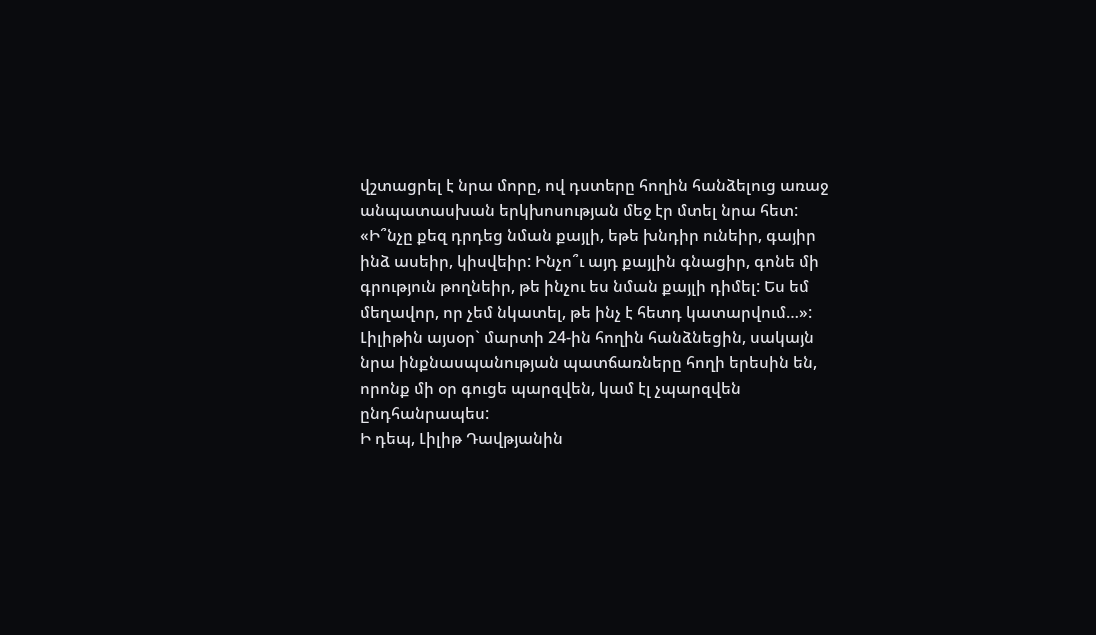վշտացրել է նրա մորը, ով դստերը հողին հանձելուց առաջ անպատասխան երկխոսության մեջ էր մտել նրա հետ: «Ի՞նչը քեզ դրդեց նման քայլի, եթե խնդիր ունեիր, գայիր ինձ ասեիր, կիսվեիր: Ինչո՞ւ այդ քայլին գնացիր, գոնե մի գրություն թողնեիր, թե ինչու ես նման քայլի դիմել: Ես եմ մեղավոր, որ չեմ նկատել, թե ինչ է հետդ կատարվում…»:
Լիլիթին այսօր` մարտի 24-ին հողին հանձնեցին, սակայն նրա ինքնասպանության պատճառները հողի երեսին են, որոնք մի օր գուցե պարզվեն, կամ էլ չպարզվեն ընդհանրապես:
Ի դեպ, Լիլիթ Դավթյանին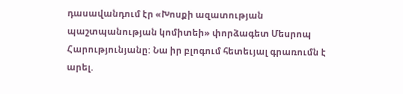դասավանդում էր «Խոսքի ազատության պաշտպանության կոմիտեի» փորձագետ Մեսրոպ Հարությունյանը: Նա իր բլոգում հետեւյալ գրառումն է արել.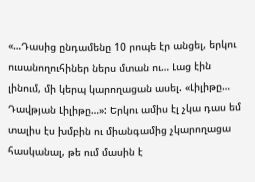«…Դասից ընդամենը 10 րոպե էր անցել, երկու ուսանողուհիներ ներս մտան ու… Լաց էին լինում, մի կերպ կարողացան ասել. «Լիլիթը… Դավթյան Լիլիթը…»: Երկու ամիս էլ չկա դաս եմ տալիս էս խմբին ու միանգամից չկարողացա հասկանալ, թե ում մասին է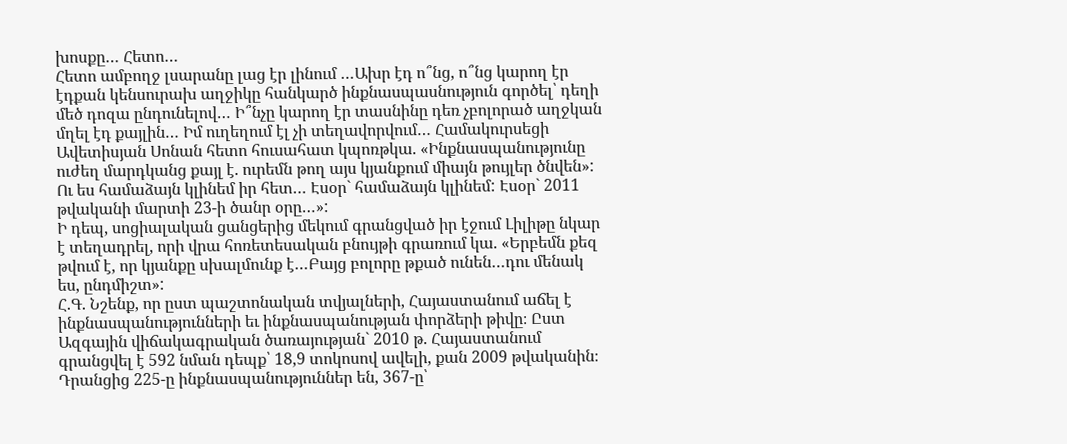խոսքը… Հետո…
Հետո ամբողջ լսարանը լաց էր լինում …Ախր էդ ո՞նց, ո՞նց կարող էր էդքան կենսուրախ աղջիկը հանկարծ ինքնասպասնություն գործել՝ դեղի մեծ դոզա ընդունելով… Ի՞նչը կարող էր տասնինը դեռ չբոլորած աղջկան մղել էդ քայլին… Իմ ուղեղում էլ չի տեղավորվում… Համակուրսեցի Ավետիսյան Սոնան հետո հուսահատ կպոռթկա. «Ինքնասպանությունը ուժեղ մարդկանց քայլ է. ուրեմն թող այս կյանքում միայն թույլեր ծնվեն»: Ու ես համաձայն կլինեմ իր հետ… Էսօր` համաձայն կլինեմ: Էսօր` 2011 թվականի մարտի 23-ի ծանր օրը…»:
Ի դեպ, սոցիալական ցանցերից մեկում գրանցված իր էջում Լիլիթը նկար է տեղադրել, որի վրա հոռետեսական բնույթի գրառում կա. «Երբեմն քեզ թվում է, որ կյանքը սխալմունք է…Բայց բոլորը թքած ունեն…դու մենակ ես, ընդմիշտ»:
Հ.Գ. Նշենք, որ ըստ պաշտոնական տվյալների, Հայաստանում աճել է ինքնասպանությունների եւ ինքնասպանության փորձերի թիվը։ Ըստ Ազգային վիճակագրական ծառայության` 2010 թ. Հայաստանում գրանցվել է 592 նման դեպք՝ 18,9 տոկոսով ավելի, քան 2009 թվականին։ Դրանցից 225-ը ինքնասպանություններ են, 367-ը՝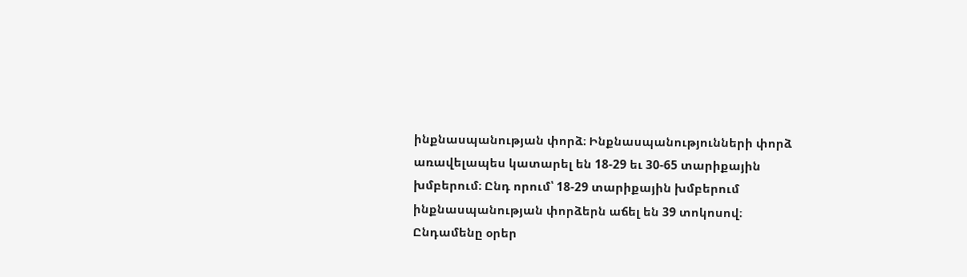ինքնասպանության փորձ։ Ինքնասպանությունների փորձ առավելապես կատարել են 18-29 եւ 30-65 տարիքային խմբերում։ Ընդ որում՝ 18-29 տարիքային խմբերում ինքնասպանության փորձերն աճել են 39 տոկոսով։
Ընդամենը օրեր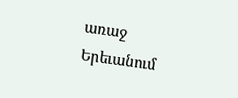առաջ Երեւանում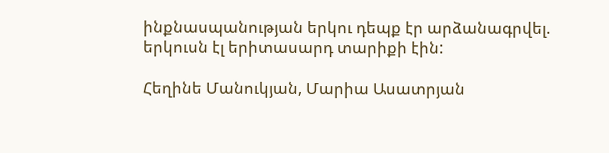ինքնասպանության երկու դեպք էր արձանագրվել. երկուսն էլ երիտասարդ տարիքի էին:

Հեղինե Մանուկյան, Մարիա Ասատրյան